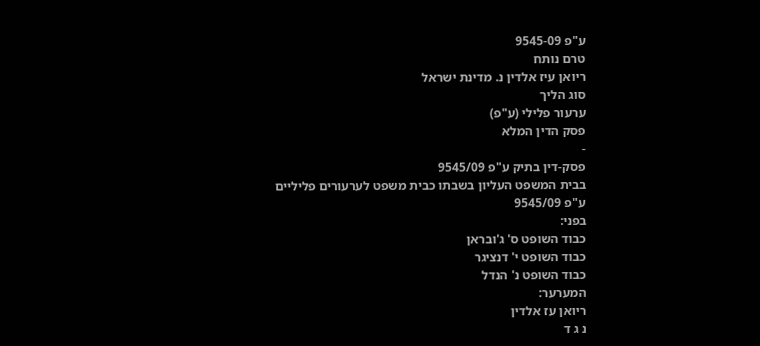ע"פ 9545-09
טרם נותח
ריואן עיז אלדין נ. מדינת ישראל
סוג הליך
ערעור פלילי (ע"פ)
פסק הדין המלא
-
פסק-דין בתיק ע"פ 9545/09
בבית המשפט העליון בשבתו כבית משפט לערעורים פליליים
ע"פ 9545/09
בפני:
כבוד השופט ס' ג'ובראן
כבוד השופט י' דנציגר
כבוד השופט נ' הנדל
המערער:
ריואן עז אלדין
נ ג ד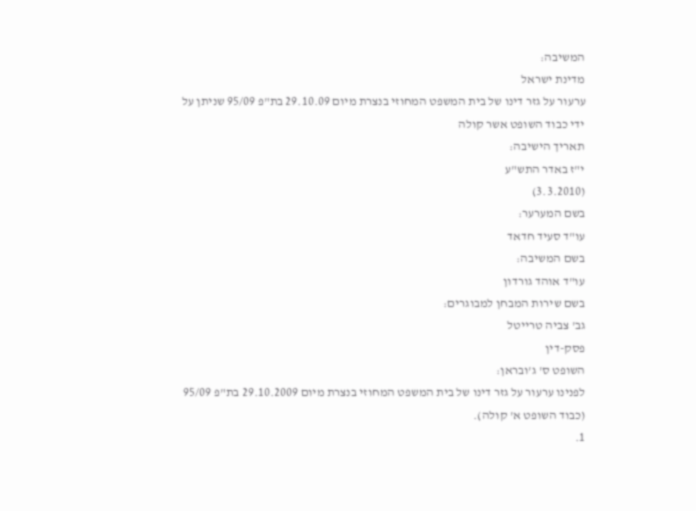המשיבה:
מדינת ישראל
ערעור על גזר דינו של בית המשפט המחוזי בנצרת מיום 29.10.09 בת"פ 95/09 שניתן על ידי כבוד השופט אשר קולה
תאריך הישיבה:
י"ז באדר התש"ע
(3.3.2010)
בשם המערער:
עו"ד סעיד חדאד
בשם המשיבה:
עו"ד אוהד גורדון
בשם שירות המבחן למבוגרים:
גב' צביה טרייטל
פסק-דין
השופט ס' ג'ובראן:
לפנינו ערעור על גזר דינו של בית המשפט המחוזי בנצרת מיום 29.10.2009 בת"פ 95/09 (כבוד השופט א' קולה).
1.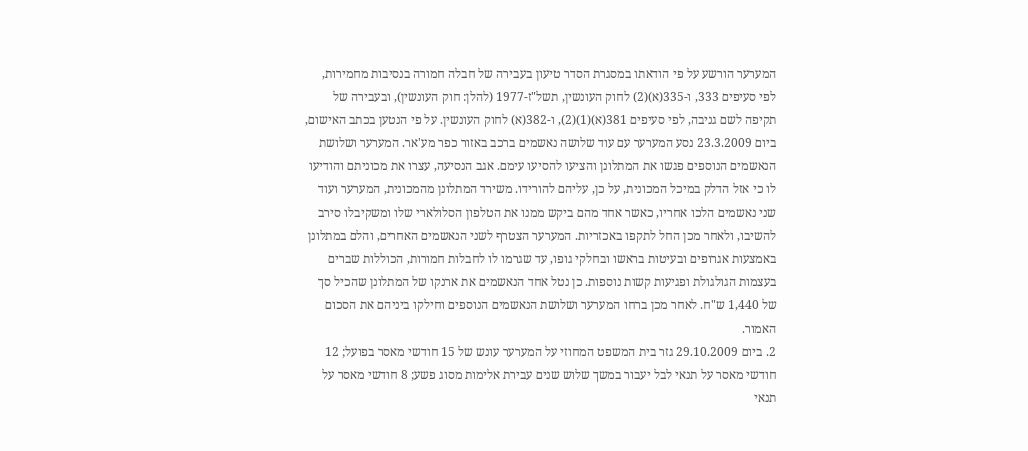המערער הורשע על פי הודאתו במסגרת הסדר טיעון בעבירה של חבלה חמורה בנסיבות מחמירות, לפי סעיפים 333, ו-335(א)(2) לחוק העונשין, תשל"ז-1977 (להלן: חוק העונשין), ובעבירה של תקיפה לשם גניבה, לפי סעיפים 381(א)(1)(2), ו-382(א) לחוק העונשין. על פי הנטען בכתב האישום, ביום 23.3.2009 נסע המערער עם עוד שלושה נאשמים ברכב באזור כפר מע'אר. המערער ושלושת הנאשמים הנוספים פגשו את המתלונן והציעו להסיעו עימם. אגב הנסיעה, עצרו את מכוניתם והודיעו לו כי אזל הדלק במיכל המכונית, על כן, עליהם להורידו. משירד המתלונן מהמכונית, המערער ועוד שני נאשמים הלכו אחריו, כאשר אחד מהם ביקש ממנו את הטלפון הסלולארי שלו ומשקיבלו סירב להשיבו, ולאחר מכן החל לתקפו באכזריות. המערער הצטרף לשני הנאשמים האחרים, והלם במתלונן באמצעות אגרופים ובעיטות בראשו ובחלקי גופו, עד שגרמו לו לחבלות חמורות, הכוללות שברים בעצמות הגולגולת ופגיעות קשות נוספות. כן נטל אחד הנאשמים את ארנקו של המתלונן שהכיל סך של 1,440 ש"ח. לאחר מכן ברחו המערער ושלושת הנאשמים הנוספים וחילקו ביניהם את הסכום האמור.
2. ביום 29.10.2009 גזר בית המשפט המחוזי על המערער עונש של 15 חודשי מאסר בפועל; 12 חודשי מאסר על תנאי לבל יעבור במשך שלוש שנים עבירת אלימות מסוג פשע; 8 חודשי מאסר על תנאי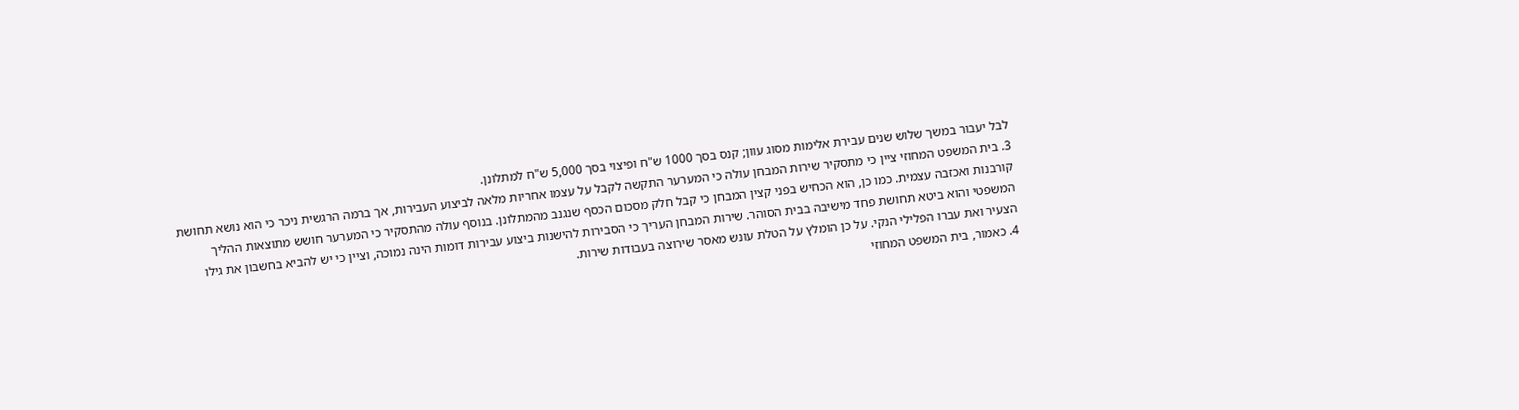לבל יעבור במשך שלוש שנים עבירת אלימות מסוג עוון; קנס בסך 1000 ש"ח ופיצוי בסך 5,000 ש"ח למתלונן.
3. בית המשפט המחוזי ציין כי מתסקיר שירות המבחן עולה כי המערער התקשה לקבל על עצמו אחריות מלאה לביצוע העבירות, אך ברמה הרגשית ניכר כי הוא נושא תחושת קורבנות ואכזבה עצמית. כמו כן, הוא הכחיש בפני קצין המבחן כי קבל חלק מסכום הכסף שנגנב מהמתלונן. בנוסף עולה מהתסקיר כי המערער חושש מתוצאות ההליך המשפטי והוא ביטא תחושת פחד מישיבה בבית הסוהר. שירות המבחן העריך כי הסבירות להישנות ביצוע עבירות דומות הינה נמוכה, וציין כי יש להביא בחשבון את גילו הצעיר ואת עברו הפלילי הנקי. על כן הומלץ על הטלת עונש מאסר שירוצה בעבודות שירות.
4. כאמור, בית המשפט המחוזי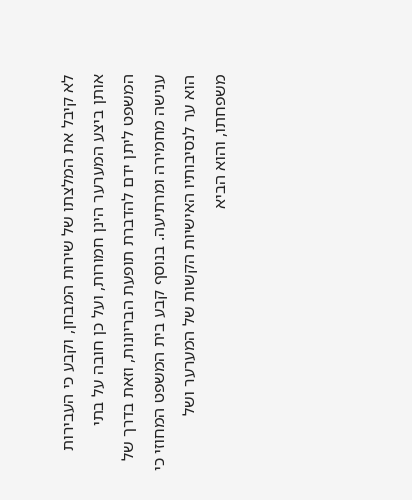לא קיבל את המלצתו של שירות המבחן, וקבע כי העבירות אותן ביצע המערער הינן חמורות, ועל כן חובה על בתי המשפט ליתן ידם להדברת תופעת הבריונות, וזאת בדרך של ענישה מחמירה ומרתיעה. בנוסף קבע בית המשפט המחוזי כי הוא ער לנסיבותיו האישיות הקשות של המערער ושל משפחתו, והוא הביא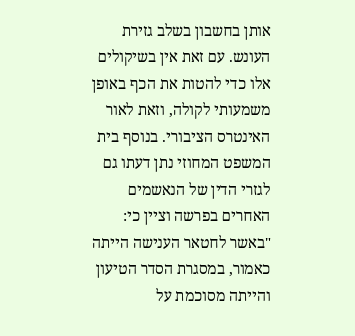אותן בחשבון בשלב גזירת העונש. עם זאת אין בשיקולים אלו כדי להטות את הכף באופן משמעותי לקולה, וזאת לאור האינטרס הציבורי. בנוסף בית המשפט המחוזי נתן דעתו גם לגזרי הדין של הנאשמים האחרים בפרשה וציין כי:
"באשר לחטאר הענישה הייתה כאמור, במסגרת הסדר הטיעון והייתה מסוכמת על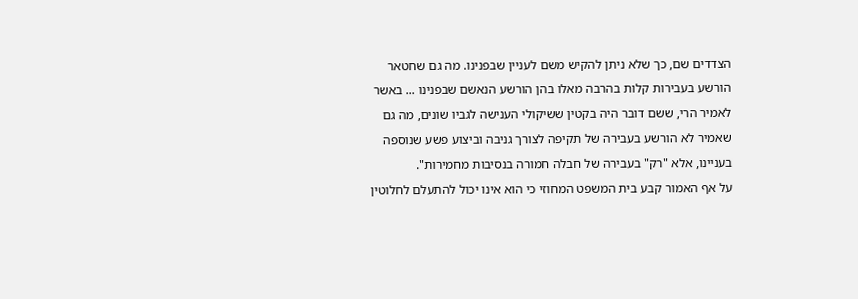הצדדים שם, כך שלא ניתן להקיש משם לעניין שבפנינו. מה גם שחטאר הורשע בעבירות קלות בהרבה מאלו בהן הורשע הנאשם שבפנינו ... באשר לאמיר הרי, ששם דובר היה בקטין ששיקולי הענישה לגביו שונים, מה גם שאמיר לא הורשע בעבירה של תקיפה לצורך גניבה וביצוע פשע שנוספה בעניינו, אלא "רק" בעבירה של חבלה חמורה בנסיבות מחמירות".
על אף האמור קבע בית המשפט המחוזי כי הוא אינו יכול להתעלם לחלוטין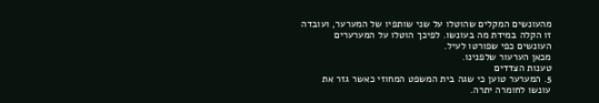מהעונשים המקלים שהוטלו על שני שותפיו של המערער, ועובדה זו הקלה במידת מה בעונשו. לפיכך הוטלו על המערערים העונשים כפי שפורטו לעיל.
מכאן הערעור שלפנינו.
טענות הצדדים
5. המערער טוען כי שגה בית המשפט המחוזי כאשר גזר את עונשו לחומרה יתרה.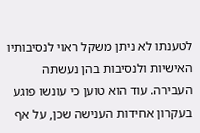לטענתו לא ניתן משקל ראוי לנסיבותיו האישיות ולנסיבות בהן נעשתה העבירה. עוד הוא טוען כי עונשו פוגע בעקרון אחידות הענישה שכן, על אף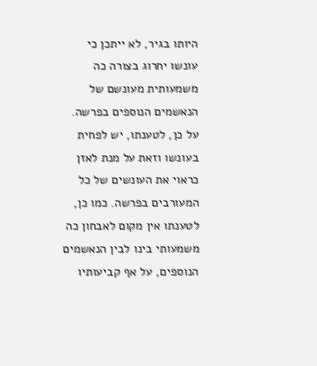היותו בגיר, לא ייתכן כי עונשו יחרוג בצורה כה משמעותית מעונשם של הנאשמים הנוספים בפרשה. על כן, לטענתו, יש לפחית בעונשו וזאת על מנת לאזן כראוי את העונשים של כל המעורבים בפרשה. כמו כן, לטענתו אין מקום לאבחון כה משמעותי בינו לבין הנאשמים הנוספים, על אף קביעותיו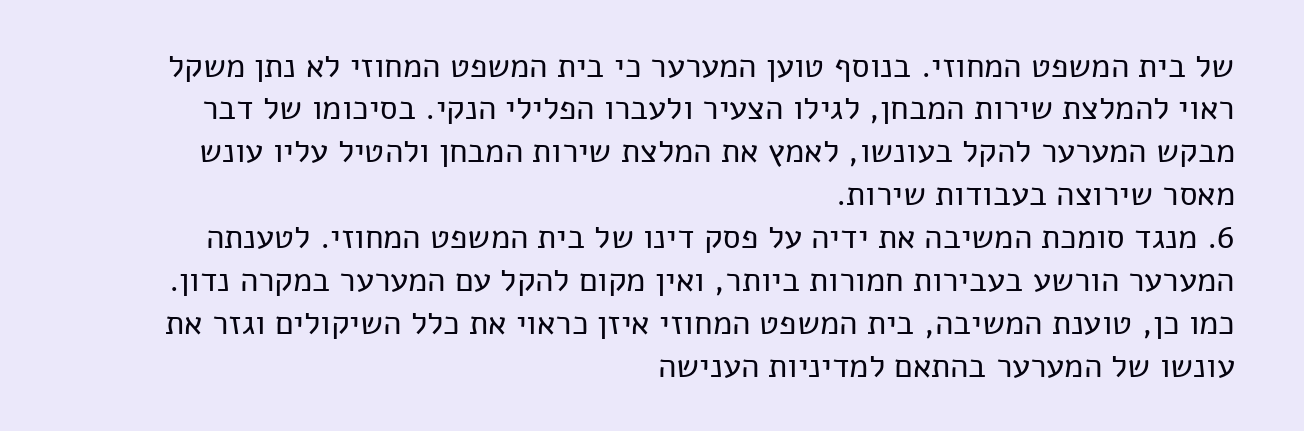של בית המשפט המחוזי. בנוסף טוען המערער כי בית המשפט המחוזי לא נתן משקל ראוי להמלצת שירות המבחן, לגילו הצעיר ולעברו הפלילי הנקי. בסיכומו של דבר מבקש המערער להקל בעונשו, לאמץ את המלצת שירות המבחן ולהטיל עליו עונש מאסר שירוצה בעבודות שירות.
6. מנגד סומכת המשיבה את ידיה על פסק דינו של בית המשפט המחוזי. לטענתה המערער הורשע בעבירות חמורות ביותר, ואין מקום להקל עם המערער במקרה נדון. כמו כן, טוענת המשיבה, בית המשפט המחוזי איזן כראוי את כלל השיקולים וגזר את עונשו של המערער בהתאם למדיניות הענישה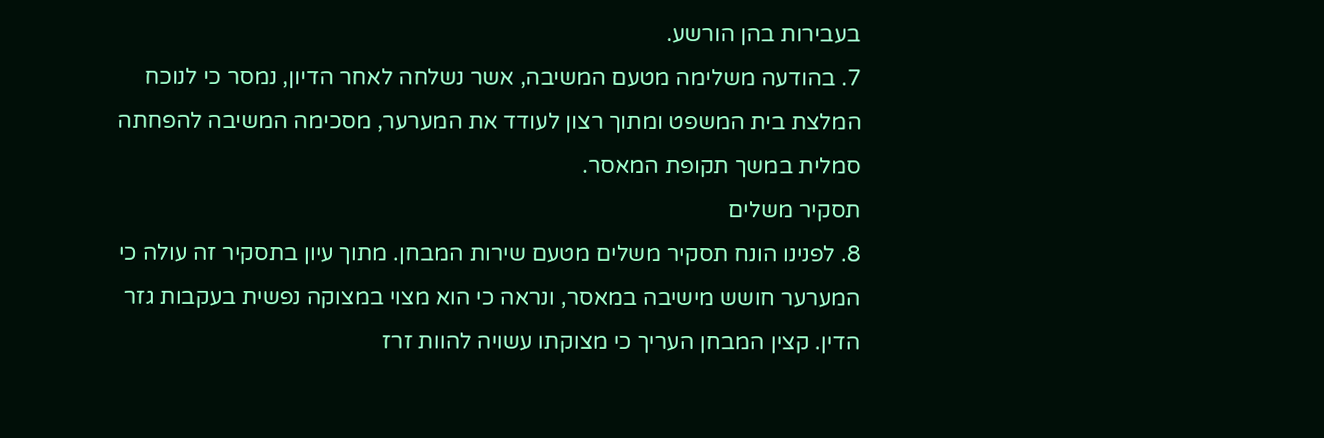בעבירות בהן הורשע.
7. בהודעה משלימה מטעם המשיבה, אשר נשלחה לאחר הדיון, נמסר כי לנוכח המלצת בית המשפט ומתוך רצון לעודד את המערער, מסכימה המשיבה להפחתה סמלית במשך תקופת המאסר.
תסקיר משלים
8. לפנינו הונח תסקיר משלים מטעם שירות המבחן. מתוך עיון בתסקיר זה עולה כי המערער חושש מישיבה במאסר, ונראה כי הוא מצוי במצוקה נפשית בעקבות גזר הדין. קצין המבחן העריך כי מצוקתו עשויה להוות זרז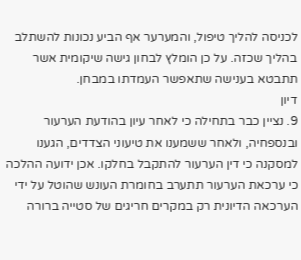לכניסה להליך טיפול, והמערער אף הביע נכונות להשתלב בהליך שכזה. על כן הומלץ לבחון גישה שיקומית אשר תתבטא בענישה שתאפשר העמדתו במבחן.
דיון
9. נציין כבר בתחילה כי לאחר עיון בהודעת הערעור ובנספחיה, ולאחר ששמענו את טיעוני הצדדים, הגענו למסקנה כי דין הערעור להתקבל בחלקו. אכן ידועה ההלכה כי ערכאת הערעור תתערב בחומרת העונש שהוטל על ידי הערכאה הדיונית רק במקרים חריגים של סטייה ברורה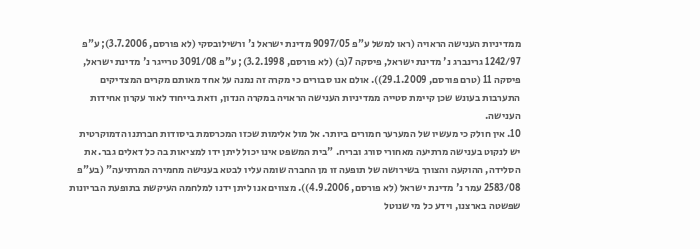ממדיניות הענישה הראויה (ראו למשל ע"פ 9097/05 מדינת ישראל נ' ורשילובסקי (לא פורסם, 3.7.2006); ע"פ 1242/97 גרינברג נ' מדינת ישראל, פיסקה 7(ב) (לא פורסם, 3.2.1998); ע"פ 3091/08 טרייגר נ' מדינת ישראל, פיסקה 11 (טרם פורסם, 29.1.2009)). אולם אנו סבורים כי מקרה זה נמנה על אחד מאותם מקרים המצדיקים התערבות בעונש שכן קיימת סטייה ממדיניות הענישה הראויה במקרה הנדון, וזאת בייחוד לאור עקרון אחידות הענישה.
10. אין חולק כי מעשיו של המערער חמורים ביותר. אל מול אלימות שכזו המכרסמת ביסודות חברתנו הדמוקרטית יש לנקוט בענישה מרתיעה מאחורי סורג ובריח. "בית המשפט אינו יכול ליתן ידו למציאות בה כל דאלים גבר. את הסלידה, ההוקעה והצורך בשירושה של תופעה זו מן החברה שומה עליו לבטא בענישה מחמירה המרתיעה" (בע"פ 2583/08 עמר נ' מדינת ישראל (לא פורסם, 4.9.2006)). מצווים אנו ליתן ידנו למלחמה העיקשת בתופעת הבריונות שפשטה בארצנו, וידע כל מי שנוטל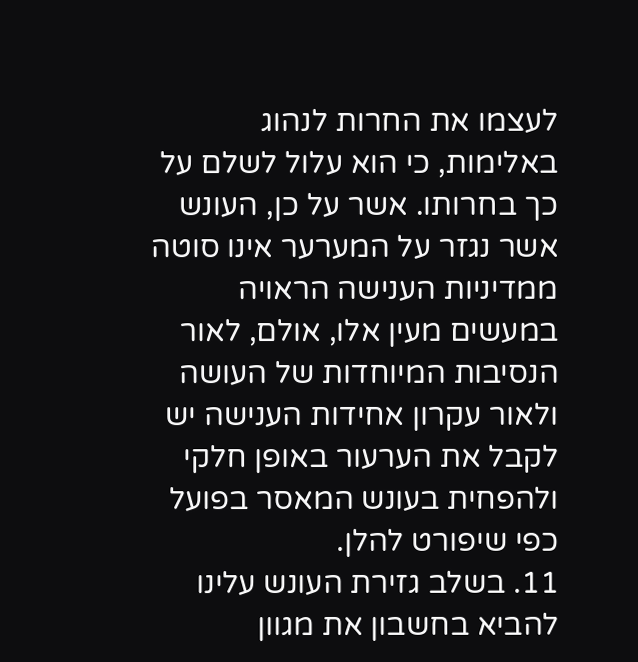לעצמו את החרות לנהוג באלימות, כי הוא עלול לשלם על כך בחרותו. אשר על כן, העונש אשר נגזר על המערער אינו סוטה ממדיניות הענישה הראויה במעשים מעין אלו, אולם, לאור הנסיבות המיוחדות של העושה ולאור עקרון אחידות הענישה יש לקבל את הערעור באופן חלקי ולהפחית בעונש המאסר בפועל כפי שיפורט להלן.
11. בשלב גזירת העונש עלינו להביא בחשבון את מגוון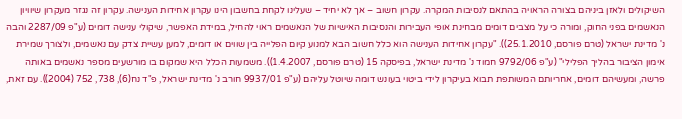השיקולים ולאזן ביניהם בצורה הראויה בהתאם לנסיבות המקרה. עקרון חשוב – אך לא יחיד – שעלינו לקחת בחשבון הינו עקרון אחידות הענישה. עקרון זה נגזר מעקרון שיוויון הנאשמים בפני החוק, ומורה כי על מצבים דומים מבחינת אופי העבירות והנסיבות האישיות של הנאשמים ראוי להחיל, במידת האפשר, שיקולי ענישה דומים (ע"פ 2287/09 והבה נ' מדינת ישראל (טרם פורסם, 25.1.2010)). "עקרון אחידות הענישה הוא כלל חשוב הבא למנוע קיום הפלייה בין שווים או דומים, למען עשיית צדק עם נאשמים, ולצורך שמירת אימון הציבור בהליך הפלילי" (ע"פ 9792/06 חמוד נ' מדינת ישראל, בפיסקה 15 (טרם פורסם, 1.4.2007)). משמעות הכלל היא שמקום בו מורשעים מספר נאשמים באותה פרשה, ומעשיהם דומים, אחריותם המשותפת תבוא בעיקרון לידי ביטוי בעונש דומה שיוטל עליהם (ע"פ 9937/01 חורב נ' מדינת ישראל, פ"ד נח(6), 738, 752 (2004)). עם זאת,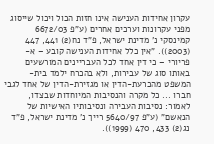עקרון אחידות הענישה אינו חזות הכול ויכול שייסוג מפני עקרונות וערכים אחרים (ע"פ 6672/03 קמינסקי נ' מדינת ישראל, פ"ד נח(2) 441, 447 (2003)). "אין כלל אחידות הענישה קובע – א-פריורי – כי דין אחד לכל העבריינים המורשעים באותו סוג של עבירות, ולא בהכרח ילמד בית-המשפט מהכרעת-הדין או מגזירת-הדין של אחד לגבי חברו ... כל מקרה והנסיבות המיוחדות שבצדו, לאמור: נסיבות העבירה ונסיבותיו האישיות של הנאשם" (ע"פ 5640/97 רייך נ' מדינת ישראל, פ"ד נג(2) 433, 470 (1999)).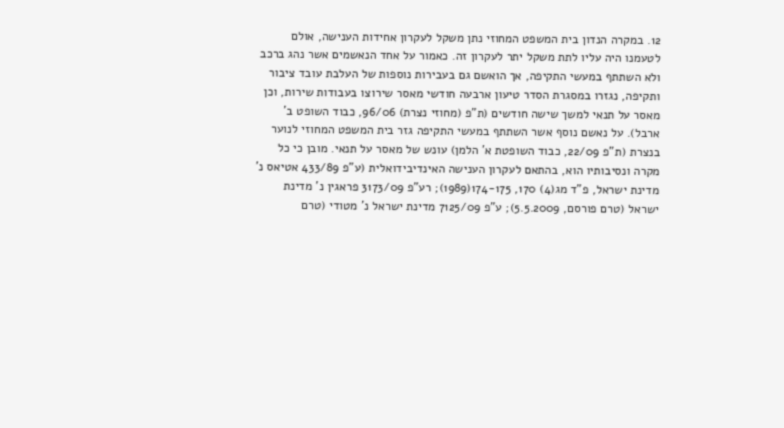12. במקרה הנדון בית המשפט המחוזי נתן משקל לעקרון אחידות הענישה, אולם לטעמנו היה עליו לתת משקל יתר לעקרון זה. כאמור על אחד הנאשמים אשר נהג ברכב ולא השתתף במעשי התקיפה, אך הואשם גם בעבירות נוספות של העלבת עובד ציבור ותקיפה, נגזרו במסגרת הסדר טיעון ארבעה חודשי מאסר שירוצו בעבודות שירות, וכן מאסר על תנאי למשך שישה חודשים (ת"פ (מחוזי נצרת) 96/06, כבוד השופט ב' ארבל). על נאשם נוסף אשר השתתף במעשי התקיפה גזר בית המשפט המחוזי לנוער בנצרת (ת"פ 22/09, כבוד השופטת א' הלמן) עונש של מאסר על תנאי. מובן כי כל מקרה ונסיבותיו הוא, בהתאם לעקרון הענישה האינדיבידואלית (ע"פ 433/89 אטיאס נ' מדינת ישראל, פ"ד מג(4) 170, 174-175(1989); רע"פ 3173/09 פראגין נ' מדינת ישראל (טרם פורסם, 5.5.2009); ע"פ 7125/09 מדינת ישראל נ' מטודי (טרם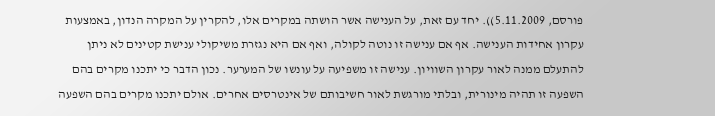פורסם, 5.11.2009)). יחד עם זאת, על הענישה אשר הושתה במקרים אלו, להקרין על המקרה הנדון, באמצעות עקרון אחידות הענישה. אף אם ענישה זו נוטה לקולה, ואף אם היא נגזרת משיקולי ענישת קטינים לא ניתן להתעלם ממנה לאור עקרון השוויון. ענישה זו משפיעה על עונשו של המערער. נכון הדבר כי יתכנו מקרים בהם השפעה זו תהיה מינורית, ובלתי מורגשת לאור חשיבותם של אינטרסים אחרים. אולם יתכנו מקרים בהם השפעה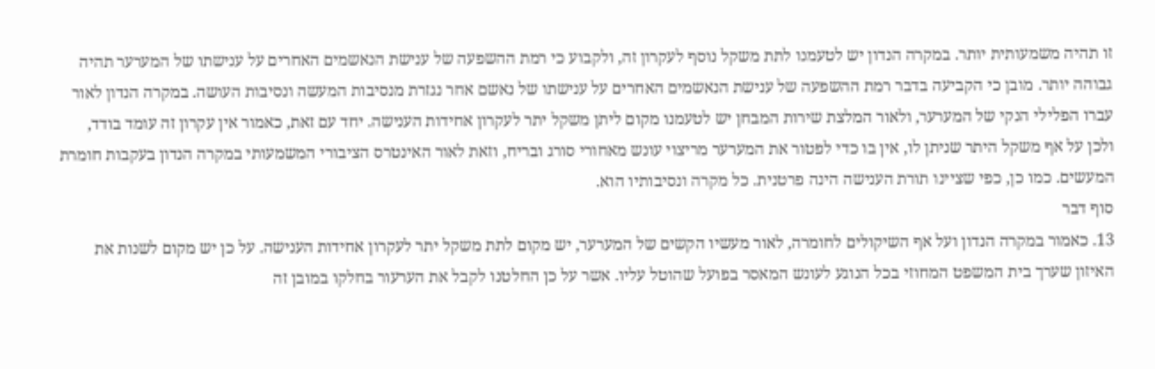זו תהיה משמעותית יותר. במקרה הנדון יש לטעמנו לתת משקל נוסף לעקרון זה, ולקבוע כי רמת ההשפעה של ענישת הנאשמים האחרים על ענישתו של המערער תהיה גבוהה יותר. מובן כי הקביעה בדבר רמת ההשפעה של ענישת הנאשמים האחרים על ענישתו של נאשם אחר נגזרת מנסיבות המעשה ונסיבות העושה. במקרה הנדון לאור עברו הפלילי הנקי של המערער, ולאור המלצת שירות המבחן יש לטעמנו מקום ליתן משקל יתר לעקרון אחידות הענישה. יחד עם זאת, כאמור אין עקרון זה עומד בודד, ולכן על אף משקל היתר שניתן לו, אין בו כדי לפטור את המערער מריצוי עונש מאחורי סורג ובריח, וזאת לאור האינטרס הציבורי המשמעותי במקרה הנדון בעקבות חומרת המעשים. כמו כן, כפי שציינו תורת הענישה הינה פרטנית. כל מקרה ונסיבותיו הוא.
סוף דבר
13. כאמור במקרה הנדון ועל אף השיקולים לחומרה, לאור מעשיו הקשים של המערער, יש מקום לתת משקל יתר לעקרון אחידות הענישה. על כן יש מקום לשנות את האיזון שערך בית המשפט המחוזי בכל הנוגע לעונש המאסר בפועל שהוטל עליו. אשר על כן החלטנו לקבל את הערעור בחלקו במובן זה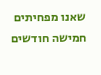שאנו מפחיתים חמישה חודשים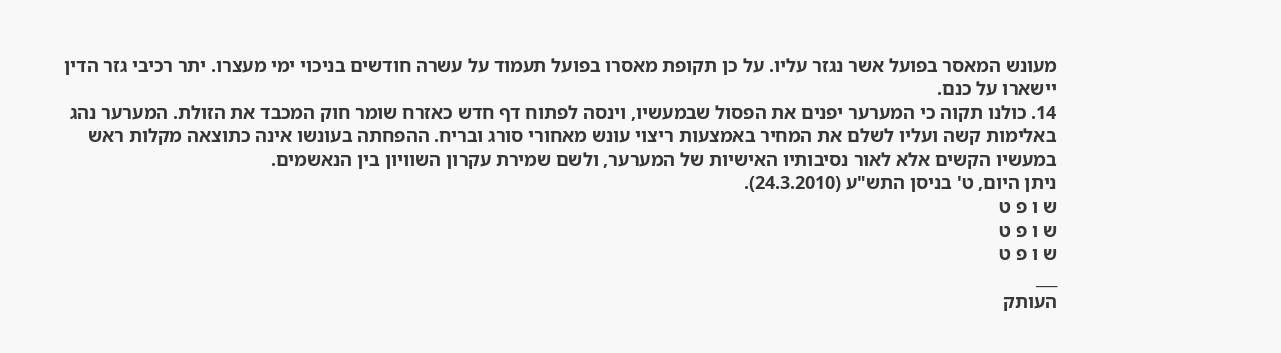מעונש המאסר בפועל אשר נגזר עליו. על כן תקופת מאסרו בפועל תעמוד על עשרה חודשים בניכוי ימי מעצרו. יתר רכיבי גזר הדין יישארו על כנם.
14. כולנו תקוה כי המערער יפנים את הפסול שבמעשיו, וינסה לפתוח דף חדש כאזרח שומר חוק המכבד את הזולת. המערער נהג באלימות קשה ועליו לשלם את המחיר באמצעות ריצוי עונש מאחורי סורג ובריח. ההפחתה בעונשו אינה כתוצאה מקלות ראש במעשיו הקשים אלא לאור נסיבותיו האישיות של המערער, ולשם שמירת עקרון השוויון בין הנאשמים.
ניתן היום, ט' בניסן התש"ע (24.3.2010).
ש ו פ ט
ש ו פ ט
ש ו פ ט
___
העותק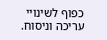כפוף לשינויי עריכה וניסוח.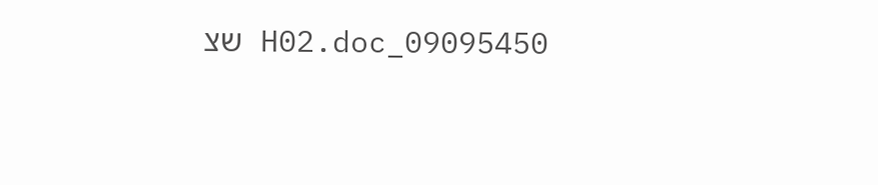09095450_H02.doc שצ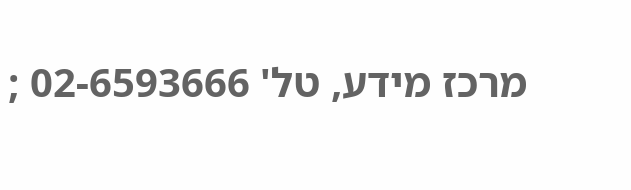מרכז מידע, טל' 02-6593666 ;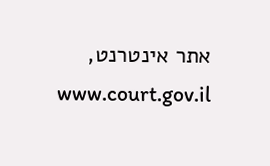אתר אינטרנט, www.court.gov.il